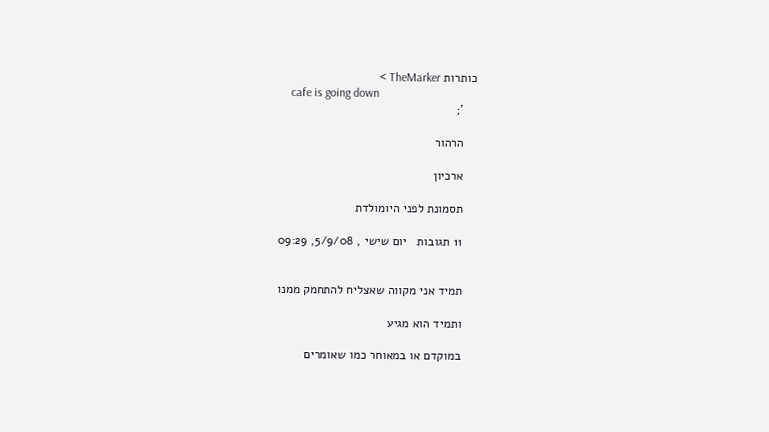כותרות TheMarker >
    cafe is going down
    ';

    הרהור

    ארכיון

    תסמונת לפני היומולדת

    11 תגובות   יום שישי , 5/9/08, 09:29


    תמיד אני מקווה שאצליח להתחמק ממנו

    ותמיד הוא מגיע

    במוקדם או במאוחר כמו שאומרים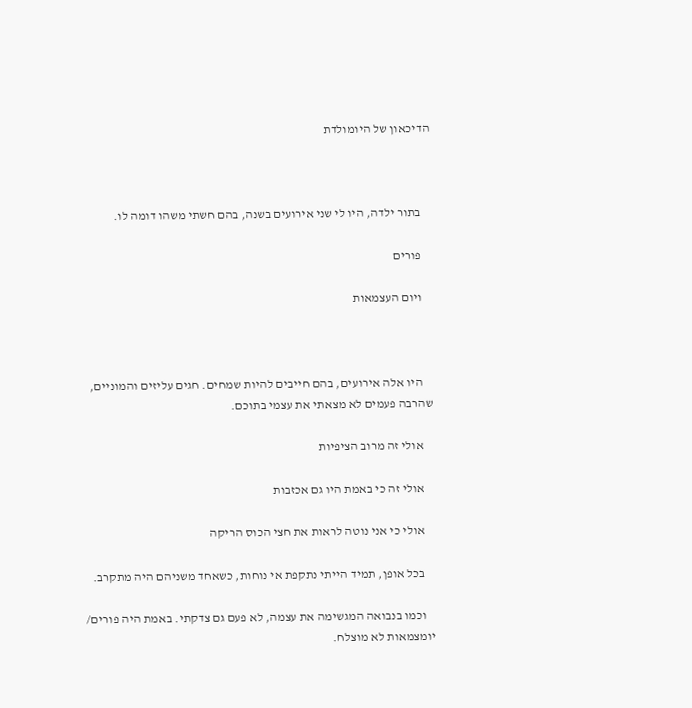הדיכאון של היומולדת



    בתור ילדה, היו לי שני אירועים בשנה, בהם חשתי משהו דומה לו.

    פורים

    ויום העצמאות



    היו אלה אירועים, בהם חייבים להיות שמחים. חגים עליזים והמוניים, שהרבה פעמים לא מצאתי את עצמי בתוכם.

    אולי זה מרוב הציפיות

    אולי זה כי באמת היו גם אכזבות

    אולי כי אני נוטה לראות את חצי הכוס הריקה

    בכל אופן, תמיד הייתי נתקפת אי נוחות, כשאחד משניהם היה מתקרב.

    וכמו בנבואה המגשימה את עצמה, לא פעם גם צדקתי. באמת היה פורים/ יומצמאות לא מוצלח.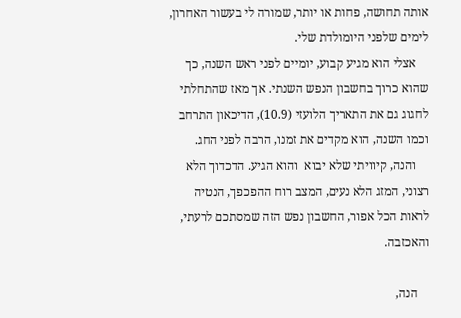אותה תחושה, פחות או יותר, שמורה לי בעשור האחרון, לימים שלפני היומולדת שלי.
    אצלי הוא מגיע קבוע, יומיים לפני ראש השנה, כך שהוא כרוך בחשבון הנפש השנתי. אך מאז שהתחלתי לחגוג גם את התאריך הלועזי (10.9), הדיכאון התרחב וכמו השנה, הוא מקדים את זמנו, הרבה לפני החג.
    והנה, קיוויתי שלא יבוא  והוא הגיע. הדכדוך הלא רצוני, המזג הלא נעים, המצב רוח ההפכפך, הנטיה לראות הכל אפור, החשבון נפש הזה שמסתכם לרעתי, והאכזבה.

    הנה,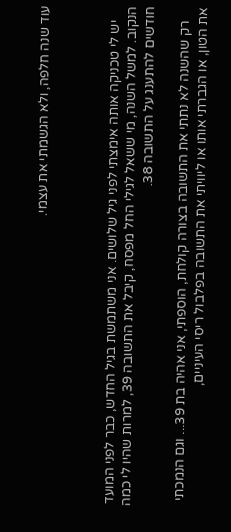עוד שנה חלפה, ולא הגשמתי את עצמי.



    יש לי טכניקה אותה אימצתי לפני גיל שלושים. אני משתמשת בגיל החדש, כבר לפני המועד הנקוב. למשל השנה, מי ששאל לגילי החל מפסח, קיבל את התשובה 39, למרות שהיו לי כמה חודשים להתענג על התשובה 38.

    רק שהשנה לא נתתי את התשובה בצורה קולחת, הוספתי, אני אהיה בת 39... וגם הנמכתי את הטון, או הגברתי אותו או ליוויתי את התשובה בפלבול ריסי העיניים,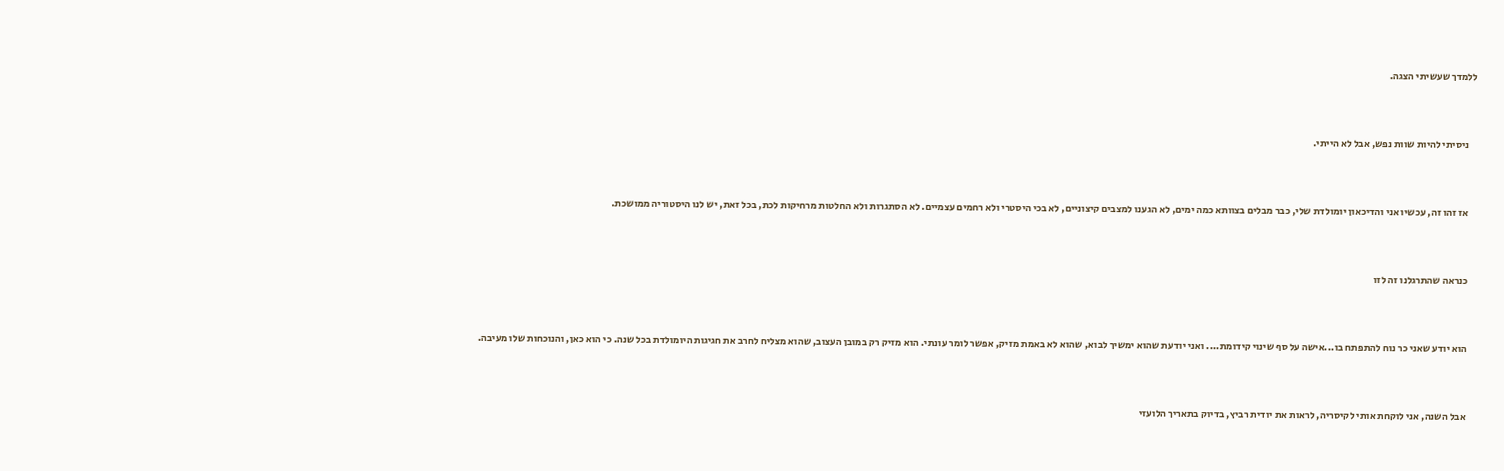ללמדך שעשיתי הצגה.



    ניסיתי להיות שוות נפש, אבל לא הייתי.



    אז זהו זה, עכשיו אני והדיכאון יומולדת שלי, כבר מבלים בצוותא כמה ימים, לא הגענו למצבים קיצוניים, לא בכי היסטרי ולא רחמים עצמיים. לא הסתגרות ולא החלטות מרחיקות לכת, בכל זאת, יש לנו היסטוריה ממושכת.



    כנראה שהתרגלנו זה לזו



    הוא יודע שאני כר נוח להתפתח בו...אישה על סף שינוי קידומת.... ואני יודעת שהוא ימשיך לבוא, שהוא לא באמת מזיק, אפשר לומר עונתי. הוא מזיק רק במובן העצוב, שהוא מצליח לחרב את חגיגות היומולדת בכל שנה. כי הוא כאן, והנוכחות שלו מעיבה.



    אבל השנה, אני לוקחת אותי לקיסריה, לראות את יודית רביץ, בדיוק בתאריך הלועזי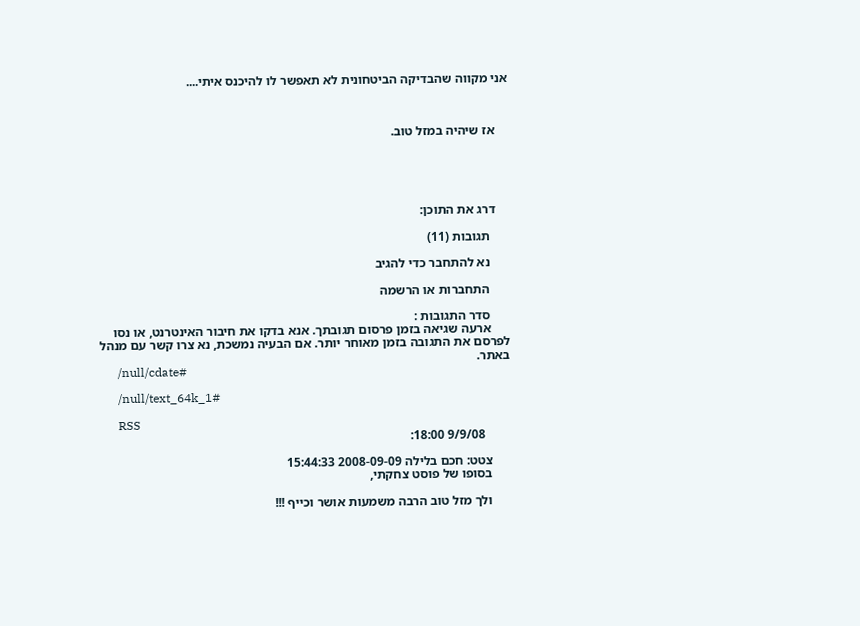אני מקווה שהבדיקה הביטחונית לא תאפשר לו להיכנס איתי....



    אז שיהיה במזל טוב.





    דרג את התוכן:

      תגובות (11)

      נא להתחבר כדי להגיב

      התחברות או הרשמה

      סדר התגובות :
      ארעה שגיאה בזמן פרסום תגובתך. אנא בדקו את חיבור האינטרנט, או נסו לפרסם את התגובה בזמן מאוחר יותר. אם הבעיה נמשכת, נא צרו קשר עם מנהל באתר.
      /null/cdate#

      /null/text_64k_1#

      RSS
        9/9/08 18:00:

      צטט: חכם בלילה 2008-09-09 15:44:33
      בסופו של פוסט צחקתי,

      ולך מזל טוב הרבה משמעות אושר וכייף !!!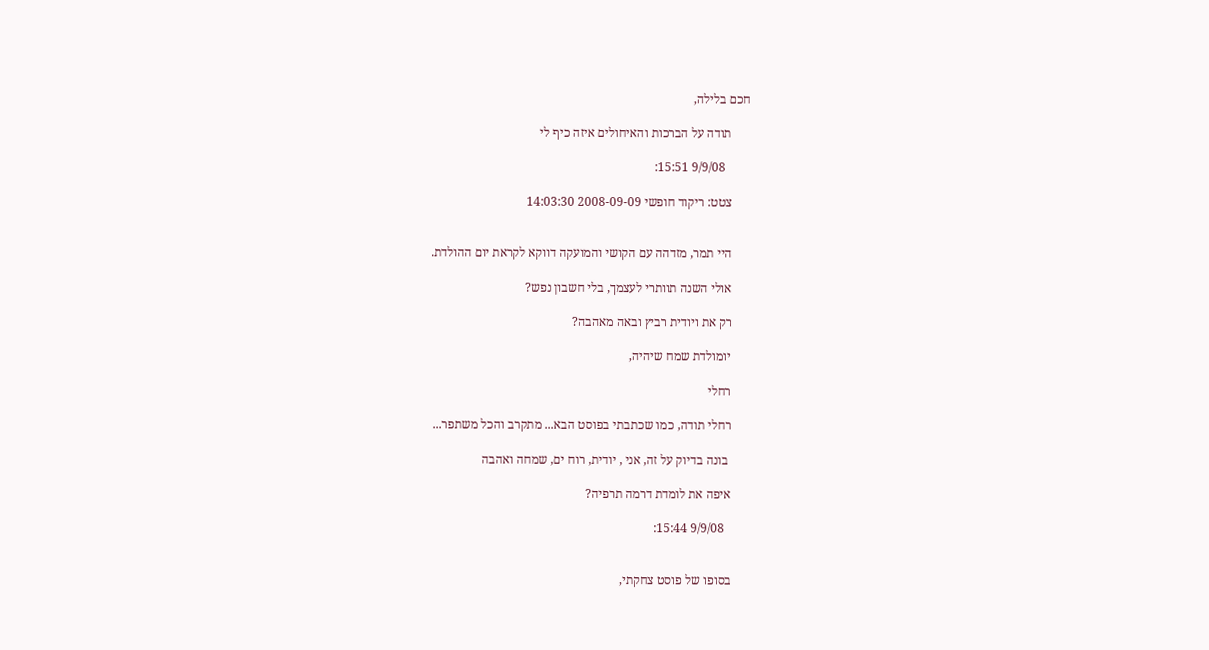חכם בלילה,

      תודה על הברכות והאיחולים איזה כיף לי

        9/9/08 15:51:

      צטט: ריקוד חופשי 2008-09-09 14:03:30


      היי תמר, מזדהה עם הקושי והמועקה דווקא לקראת יום ההולדת.

      אולי השנה תוותרי לעצמך, בלי חשבון נפש?

      רק את ויודית רביץ ובאה מאהבה?

      יומולדת שמח שיהיה,

      רחלי

      רחלי תודה, כמו שכתבתי בפוסט הבא... מתקרב והכל משתפר...

       בונה בדיוק על זה, אני , יודית, רוח ים, שמחה ואהבה

      איפה את לומדת דרמה תרפיה?

        9/9/08 15:44:


      בסופו של פוסט צחקתי,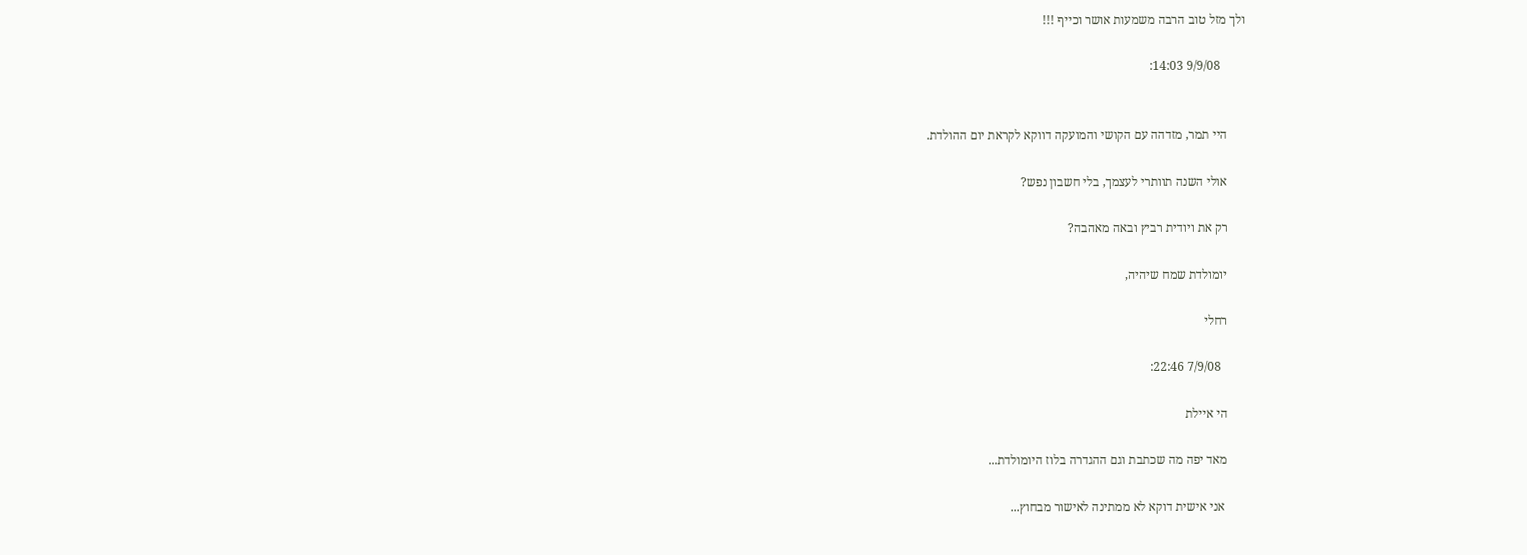ולך מזל טוב הרבה משמעות אושר וכייף !!!

        9/9/08 14:03:


      היי תמר, מזדהה עם הקושי והמועקה דווקא לקראת יום ההולדת.

      אולי השנה תוותרי לעצמך, בלי חשבון נפש?

      רק את ויודית רביץ ובאה מאהבה?

      יומולדת שמח שיהיה,

      רחלי

        7/9/08 22:46:

      הי איילת

      מאד יפה מה שכתבת וגם ההגדרה בלוז היומולדת...

       אני אישית דוקא לא ממתינה לאישור מבחוץ...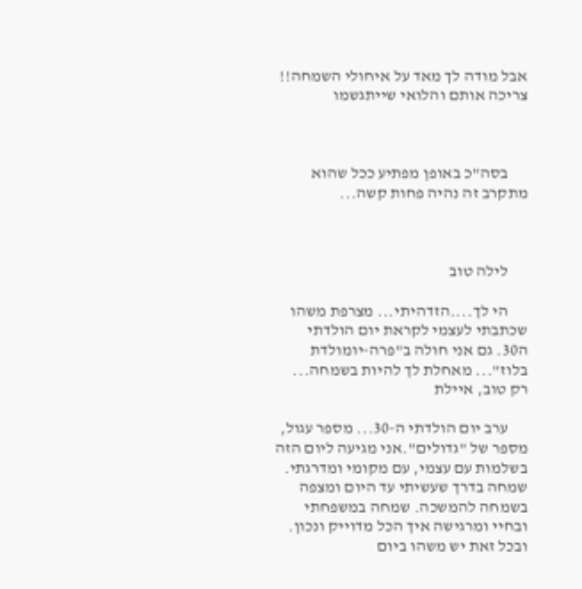אבל מודה לך מאד על איחולי השמחה!! צריכה אותם והלואי שייתגשמו



      בסה"כ באופן מפתיע ככל שהוא מתקרב זה נהיה פחות קשה...



      לילה טוב

      הי לך....הזדהיתי... מצרפת משהו שכתבתי לעצמי לקראת יום הולדתי ה30. גם אני חולה ב"פרה-יומולדת בלוז"... מאחלת לך להיות בשמחה... רק טוב, איילת

      ערב יום הולדתי ה-30... מספר עגול, מספר של "גדולים".אני מגיעה ליום הזה בשלמות עם עצמי, עם מקומי ומדרגתי. שמחה בדרך שעשיתי עד היום ומצפה  בשמחה להמשכה. שמחה במשפחתי ובחיי ומרגישה איך הכל מדוייק ונכון. ובכל זאת יש משהו ביום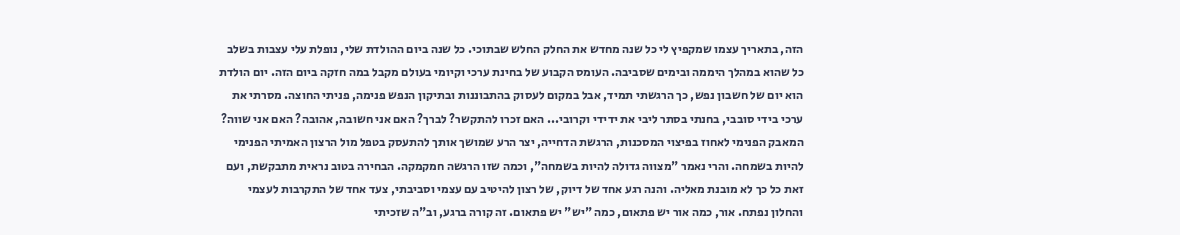הזה, בתאריך עצמו שמקפיץ לי כל שנה מחדש את החלק החלש שבתוכי. כל שנה ביום ההולדת שלי, נופלת עלי עצבות בשלב כל שהוא במהלך היממה ובימים שסביבה. העומס הקבוע של בחינת ערכי וקיומי בעולם מקבל במה חזקה ביום הזה. יום הולדת הוא יום של חשבון נפש, כך הרגשתי תמיד, אבל במקום לעסוק בהתבוננות ובתיקון הנפש פנימה, פניתי החוצה. מסרתי את ערכי בידי סובבי, בחנתי בסתר ליבי את ידידי וקרובי... האם זכרו להתקשר? לברך? האם אני חשובה, אהובה? האם אני שווה? המאבק הפנימי לאחוז בפיצוי המסכנות, הרגשת הדחייה, יצר הרע שמושך אותך להתעסק בטפל מול הרצון האמיתי הפנימי להיות בשמחה. והרי נאמר "מצווה גדולה להיות בשמחה", וכמה שזו הרגשה חמקמקה. הבחירה בטוב נראית מתבקשת, ועם זאת כל כך לא מובנת מאליה. והנה רגע אחד של דיוק, של רצון להיטיב עם עצמי וסביבתי, צעד אחד של התקרבות לעצמי והחלון נפתח. אור, כמה אור יש פתאום, כמה "יש" יש פתאום. זה קורה ברגע, וב"ה שזכיתי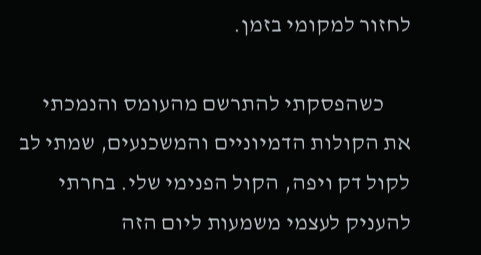לחזור למקומי בזמן.

      כשהפסקתי להתרשם מהעומס והנמכתי את הקולות הדמיוניים והמשכנעים, שמתי לב לקול דק ויפה, הקול הפנימי שלי. בחרתי להעניק לעצמי משמעות ליום הזה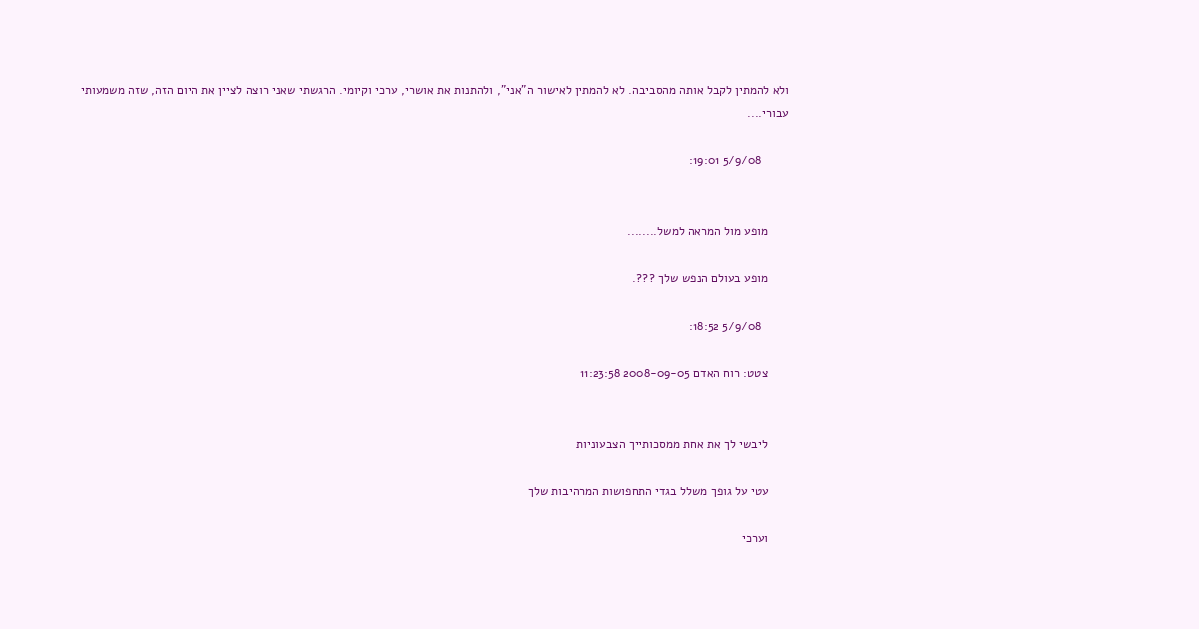ולא להמתין לקבל אותה מהסביבה. לא להמתין לאישור ה"אני", ולהתנות את אושרי, ערכי וקיומי. הרגשתי שאני רוצה לציין את היום הזה, שזה משמעותי עבורי....

        5/9/08 19:01:


      מופע מול המראה למשל........

      מופע בעולם הנפש שלך ???.

        5/9/08 18:52:

      צטט: רוח האדם 2008-09-05 11:23:58


      ליבשי לך את אחת ממסכותייך הצבעוניות

      עטי על גופך משלל בגדי התחפושות המרהיבות שלך

      וערכי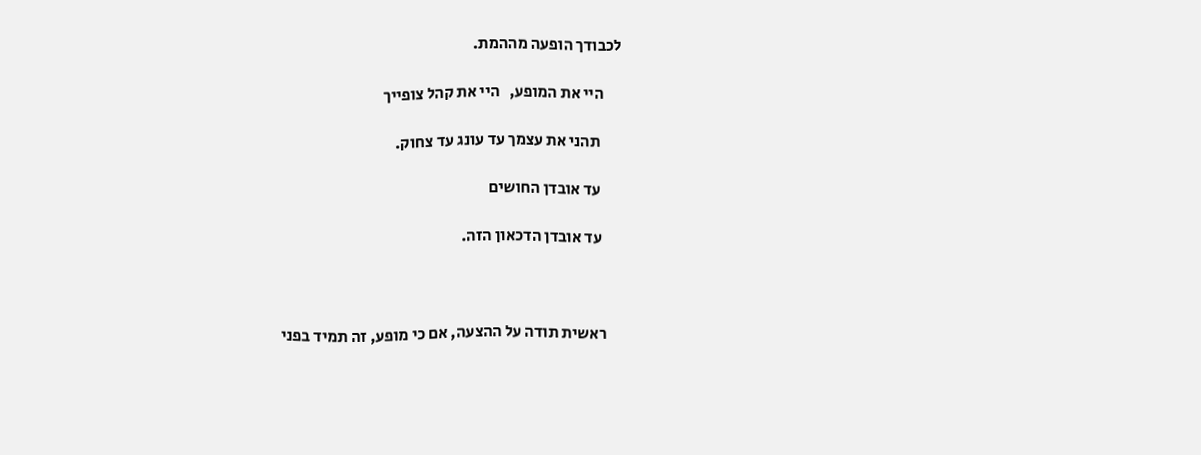לכבודך הופעה מההמת.

      היי את המופע,   היי את קהל צופייך

       תהני את עצמך עד עונג עד צחוק.

       עד אובדן החושים

       עד אובדן הדכאון הזה.



      ראשית תודה על ההצעה, אם כי מופע, זה תמיד בפני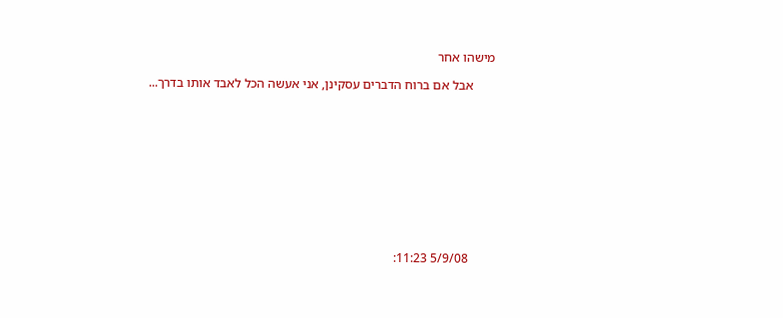מישהו אחר

       אבל אם ברוח הדברים עסקינן, אני אעשה הכל לאבד אותו בדרך...











        5/9/08 11:23: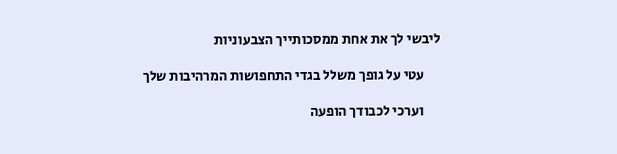ליבשי לך את אחת ממסכותייך הצבעוניות

      עטי על גופך משלל בגדי התחפושות המרהיבות שלך

      וערכי לכבודך הופעה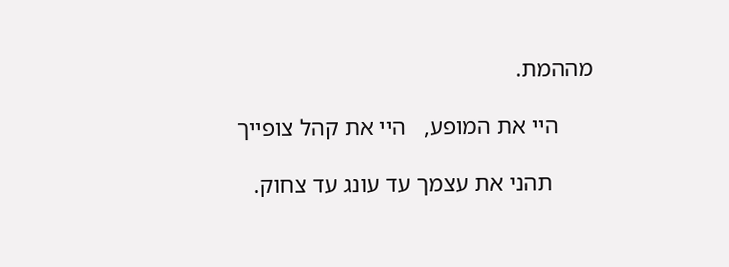מההמת.

      היי את המופע,   היי את קהל צופייך

       תהני את עצמך עד עונג עד צחוק.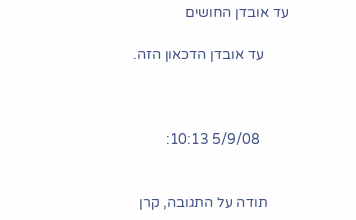עד אובדן החושים

       עד אובדן הדכאון הזה.



        5/9/08 10:13:


      תודה על התגובה, קרן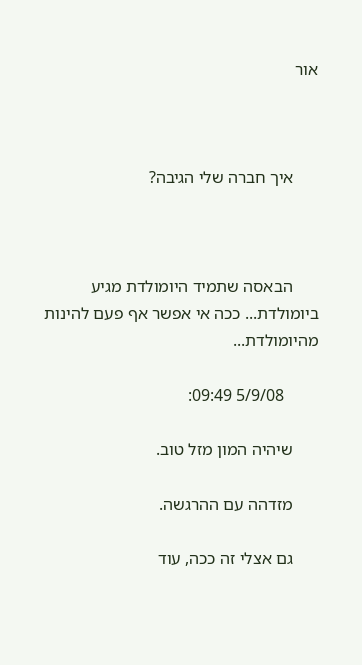אור



      איך חברה שלי הגיבה?



      הבאסה שתמיד היומולדת מגיע ביומולדת... ככה אי אפשר אף פעם להינות מהיומולדת...

        5/9/08 09:49:

      שיהיה המון מזל טוב.

      מזדהה עם ההרגשה.

      גם אצלי זה ככה, עוד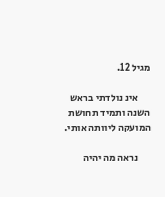מגיל 12.

      אינ נולדתי בראש השנה ותמיד תחושת המועקה ליוותה אותי.

      נראה מה יהיה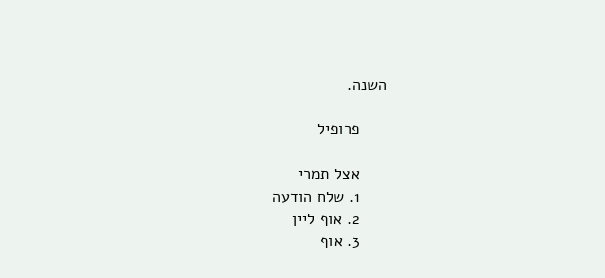השנה.

      פרופיל

      אצל תמרי
      1. שלח הודעה
      2. אוף ליין
      3. אוף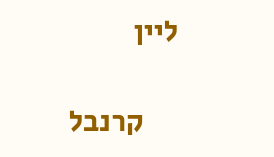ליין

      קרנבל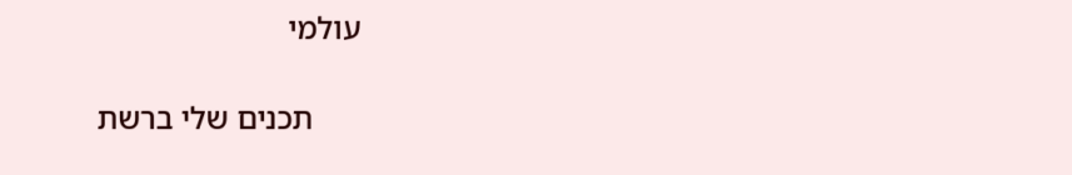עולמי

      תכנים שלי ברשת